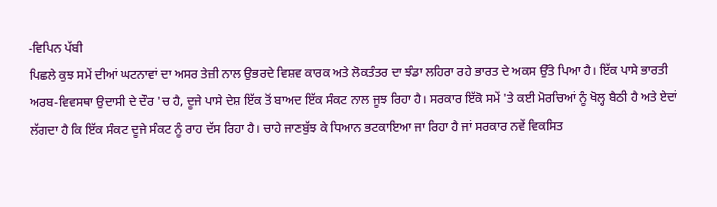-ਵਿਪਿਨ ਪੱਬੀ
ਪਿਛਲੇ ਕੁਝ ਸਮੇਂ ਦੀਆਂ ਘਟਨਾਵਾਂ ਦਾ ਅਸਰ ਤੇਜ਼ੀ ਨਾਲ ਉਭਰਦੇ ਵਿਸ਼ਵ ਕਾਰਕ ਅਤੇ ਲੋਕਤੰਤਰ ਦਾ ਝੰਡਾ ਲਹਿਰਾ ਰਹੇ ਭਾਰਤ ਦੇ ਅਕਸ ਉੱਤੇ ਪਿਆ ਹੈ। ਇੱਕ ਪਾਸੇ ਭਾਰਤੀ ਅਰਬ-ਵਿਵਸਥਾ ਉਦਾਸੀ ਦੇ ਦੌਰ 'ਚ ਹੈ, ਦੂਜੇ ਪਾਸੇ ਦੇਸ਼ ਇੱਕ ਤੋਂ ਬਾਅਦ ਇੱਕ ਸੰਕਟ ਨਾਲ ਜੂਝ ਰਿਹਾ ਹੈ। ਸਰਕਾਰ ਇੱਕੋ ਸਮੇਂ 'ਤੇ ਕਈ ਮੋਰਚਿਆਂ ਨੂੰ ਖੋਲ੍ਹ ਬੈਠੀ ਹੈ ਅਤੇ ਏਦਾਂ ਲੱਗਦਾ ਹੈ ਕਿ ਇੱਕ ਸੰਕਟ ਦੂਜੇ ਸੰਕਟ ਨੂੰ ਰਾਹ ਦੱਸ ਰਿਹਾ ਹੈ। ਚਾਹੇ ਜਾਣਬੁੱਝ ਕੇ ਧਿਆਨ ਭਟਕਾਇਆ ਜਾ ਰਿਹਾ ਹੈ ਜਾਂ ਸਰਕਾਰ ਨਵੇਂ ਵਿਕਸਿਤ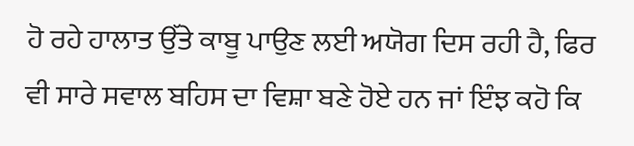ਹੋ ਰਹੇ ਹਾਲਾਤ ਉੱਤੇ ਕਾਬੂ ਪਾਉਣ ਲਈ ਅਯੋਗ ਦਿਸ ਰਹੀ ਹੈ, ਫਿਰ ਵੀ ਸਾਰੇ ਸਵਾਲ ਬਹਿਸ ਦਾ ਵਿਸ਼ਾ ਬਣੇ ਹੋਏ ਹਨ ਜਾਂ ਇੰਝ ਕਹੋ ਕਿ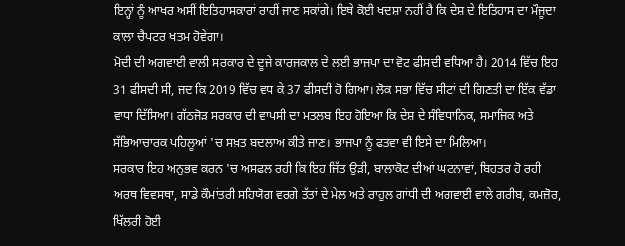ਇਨ੍ਹਾਂ ਨੂੰ ਆਖਰ ਅਸੀਂ ਇਤਿਹਾਸਕਾਰਾਂ ਰਾਹੀਂ ਜਾਣ ਸਕਾਂਗੇ। ਇਥੇ ਕੋਈ ਖਦਸ਼ਾ ਨਹੀਂ ਹੈ ਕਿ ਦੇਸ਼ ਦੇ ਇਤਿਹਾਸ ਦਾ ਮੌਜੂਦਾ ਕਾਲਾ ਚੈਪਟਰ ਖਤਮ ਹੋਵੇਗਾ।
ਮੋਦੀ ਦੀ ਅਗਵਾਈ ਵਾਲੀ ਸਰਕਾਰ ਦੇ ਦੂਜੇ ਕਾਰਜਕਾਲ ਦੇ ਲਈ ਭਾਜਪਾ ਦਾ ਵੋਟ ਫੀਸਦੀ ਵਧਿਆ ਹੈ। 2014 ਵਿੱਚ ਇਹ 31 ਫੀਸਦੀ ਸੀ, ਜਦ ਕਿ 2019 ਵਿੱਚ ਵਧ ਕੇ 37 ਫੀਸਦੀ ਹੋ ਗਿਆ। ਲੋਕ ਸਭਾ ਵਿੱਚ ਸੀਟਾਂ ਦੀ ਗਿਣਤੀ ਦਾ ਇੱਕ ਵੱਡਾ ਵਾਧਾ ਦਿੱਸਿਆ। ਗੱਠਜੋੜ ਸਰਕਾਰ ਦੀ ਵਾਪਸੀ ਦਾ ਮਤਲਬ ਇਹ ਹੋਇਆ ਕਿ ਦੇਸ਼ ਦੇ ਸੰਵਿਧਾਨਿਕ, ਸਮਾਜਿਕ ਅਤੇ ਸੱਭਿਆਚਾਰਕ ਪਹਿਲੂਆਂ 'ਚ ਸਖ਼ਤ ਬਦਲਾਅ ਕੀਤੇ ਜਾਣ। ਭਾਜਪਾ ਨੂੰ ਫਤਵਾ ਵੀ ਇਸੇ ਦਾ ਮਿਲਿਆ।
ਸਰਕਾਰ ਇਹ ਅਨੁਭਵ ਕਰਨ 'ਚ ਅਸਫਲ ਰਹੀ ਕਿ ਇਹ ਜਿੱਤ ਉੜੀ, ਬਾਲਾਕੋਟ ਦੀਆਂ ਘਟਨਾਵਾਂ, ਬਿਹਤਰ ਹੋ ਰਹੀ ਅਰਥ ਵਿਵਸਥਾ, ਸਾਡੇ ਕੌਮਾਂਤਰੀ ਸਹਿਯੋਗ ਵਰਗੇ ਤੱਤਾਂ ਦੇ ਮੇਲ ਅਤੇ ਰਾਹੁਲ ਗਾਂਧੀ ਦੀ ਅਗਵਾਈ ਵਾਲੇ ਗਰੀਬ, ਕਮਜ਼ੋਰ, ਖਿੱਲਰੀ ਹੋਈ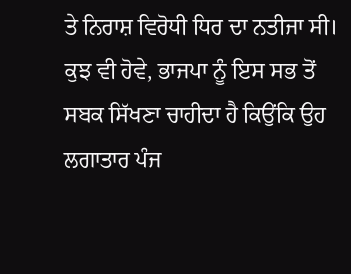ਤੇ ਨਿਰਾਸ਼ ਵਿਰੋਧੀ ਧਿਰ ਦਾ ਨਤੀਜਾ ਸੀ। ਕੁਝ ਵੀ ਹੋਵੇ, ਭਾਜਪਾ ਨੂੰ ਇਸ ਸਭ ਤੋਂ ਸਬਕ ਸਿੱਖਣਾ ਚਾਹੀਦਾ ਹੈ ਕਿਉਂਕਿ ਉਹ ਲਗਾਤਾਰ ਪੰਜ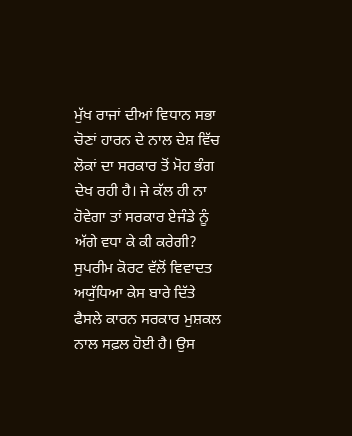ਮੁੱਖ ਰਾਜਾਂ ਦੀਆਂ ਵਿਧਾਨ ਸਭਾ ਚੋਣਾਂ ਹਾਰਨ ਦੇ ਨਾਲ ਦੇਸ਼ ਵਿੱਚ ਲੋਕਾਂ ਦਾ ਸਰਕਾਰ ਤੋਂ ਮੋਹ ਭੰਗ ਦੇਖ ਰਹੀ ਹੈ। ਜੇ ਕੱਲ ਹੀ ਨਾ ਹੋਵੇਗਾ ਤਾਂ ਸਰਕਾਰ ਏਜੰਡੇ ਨੂੰ ਅੱਗੇ ਵਧਾ ਕੇ ਕੀ ਕਰੇਗੀ?
ਸੁਪਰੀਮ ਕੋਰਟ ਵੱਲੋਂ ਵਿਵਾਦਤ ਅਯੁੱਧਿਆ ਕੇਸ ਬਾਰੇ ਦਿੱਤੇ ਫੈਸਲੇ ਕਾਰਨ ਸਰਕਾਰ ਮੁਸ਼ਕਲ ਨਾਲ ਸਫ਼ਲ ਹੋਈ ਹੈ। ਉਸ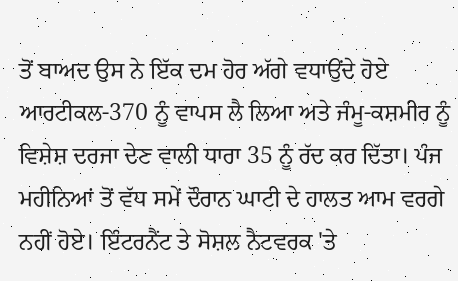ਤੋਂ ਬਾਅਦ ਉਸ ਨੇ ਇੱਕ ਦਮ ਹੋਰ ਅੱਗੇ ਵਧਾਉਂਦੇ ਹੋਏ ਆਰਟੀਕਲ-370 ਨੂੰ ਵਾਪਸ ਲੈ ਲਿਆ ਅਤੇ ਜੰਮੂ-ਕਸ਼ਮੀਰ ਨੂੰ ਵਿਸ਼ੇਸ਼ ਦਰਜਾ ਦੇਣ ਵਾਲੀ ਧਾਰਾ 35 ਨੂੰ ਰੱਦ ਕਰ ਦਿੱਤਾ। ਪੰਜ ਮਹੀਨਿਆਂ ਤੋਂ ਵੱਧ ਸਮੇਂ ਦੌਰਾਨ ਘਾਟੀ ਦੇ ਹਾਲਤ ਆਮ ਵਰਗੇ ਨਹੀਂ ਹੋਏ। ਇੰਟਰਨੈਂਟ ਤੇ ਸੋਸ਼ਲ ਨੈਟਵਰਕ 'ਤੇ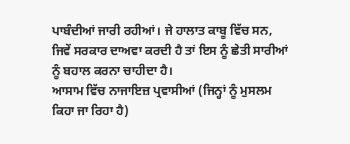ਪਾਬੰਦੀਆਂ ਜਾਰੀ ਰਹੀਆਂ। ਜੇ ਹਾਲਾਤ ਕਾਬੂ ਵਿੱਚ ਸਨ, ਜਿਵੇਂ ਸਰਕਾਰ ਦਾਅਵਾ ਕਰਦੀ ਹੈ ਤਾਂ ਇਸ ਨੂੰ ਛੇਤੀ ਸਾਰੀਆਂ ਨੂੰ ਬਹਾਲ ਕਰਨਾ ਚਾਹੀਦਾ ਹੈ।
ਆਸਾਮ ਵਿੱਚ ਨਾਜਾਇਜ਼ ਪ੍ਰਵਾਸੀਆਂ (ਜਿਨ੍ਹਾਂ ਨੂੰ ਮੁਸਲਮ ਕਿਹਾ ਜਾ ਰਿਹਾ ਹੈ)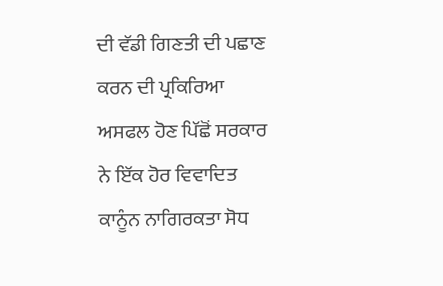ਦੀ ਵੱਡੀ ਗਿਣਤੀ ਦੀ ਪਛਾਣ ਕਰਨ ਦੀ ਪ੍ਰਕਿਰਿਆ ਅਸਫਲ ਹੋਣ ਪਿੱਛੋਂ ਸਰਕਾਰ ਨੇ ਇੱਕ ਹੋਰ ਵਿਵਾਦਿਤ ਕਾਨੂੰਨ ਨਾਗਿਰਕਤਾ ਸੋਧ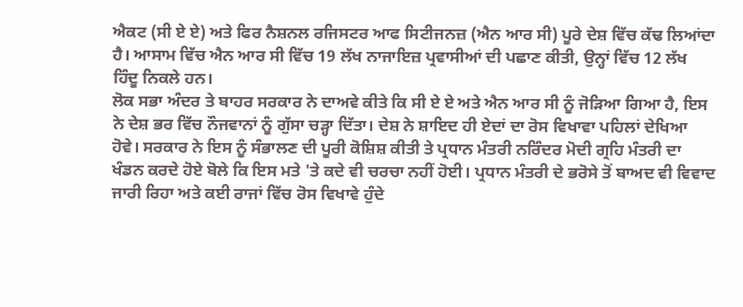ਐਕਟ (ਸੀ ਏ ਏ) ਅਤੇ ਫਿਰ ਨੈਸ਼ਨਲ ਰਜਿਸਟਰ ਆਫ ਸਿਟੀਜਨਜ਼ (ਐਨ ਆਰ ਸੀ) ਪੂਰੇ ਦੇਸ਼ ਵਿੱਚ ਕੱਢ ਲਿਆਂਦਾ ਹੈ। ਆਸਾਮ ਵਿੱਚ ਐਨ ਆਰ ਸੀ ਵਿੱਚ 19 ਲੱਖ ਨਾਜਾਇਜ਼ ਪ੍ਰਵਾਸੀਆਂ ਦੀ ਪਛਾਣ ਕੀਤੀ, ਉਨ੍ਹਾਂ ਵਿੱਚ 12 ਲੱਖ ਹਿੰਦੂ ਨਿਕਲੇ ਹਨ।
ਲੋਕ ਸਭਾ ਅੰਦਰ ਤੇ ਬਾਹਰ ਸਰਕਾਰ ਨੇ ਦਾਅਵੇ ਕੀਤੇ ਕਿ ਸੀ ਏ ਏ ਅਤੇ ਐਨ ਆਰ ਸੀ ਨੂੰ ਜੋੜਿਆ ਗਿਆ ਹੈ, ਇਸ ਨੇ ਦੇਸ਼ ਭਰ ਵਿੱਚ ਨੌਜਵਾਨਾਂ ਨੂੰ ਗੁੱਸਾ ਚੜ੍ਹਾ ਦਿੱਤਾ। ਦੇਸ਼ ਨੇ ਸ਼ਾਇਦ ਹੀ ਏਦਾਂ ਦਾ ਰੋਸ ਵਿਖਾਵਾ ਪਹਿਲਾਂ ਦੇਖਿਆ ਹੋਵੇ। ਸਰਕਾਰ ਨੇ ਇਸ ਨੂੰ ਸੰਭਾਲਣ ਦੀ ਪੂਰੀ ਕੋਸ਼ਿਸ਼ ਕੀਤੀ ਤੇ ਪ੍ਰਧਾਨ ਮੰਤਰੀ ਨਰਿੰਦਰ ਮੋਦੀ ਗ੍ਰਹਿ ਮੰਤਰੀ ਦਾ ਖੰਡਨ ਕਰਦੇ ਹੋਏ ਬੋਲੇ ਕਿ ਇਸ ਮਤੇ 'ਤੇ ਕਦੇ ਵੀ ਚਰਚਾ ਨਹੀਂ ਹੋਈ। ਪ੍ਰਧਾਨ ਮੰਤਰੀ ਦੇ ਭਰੋਸੇ ਤੋਂ ਬਾਅਦ ਵੀ ਵਿਵਾਦ ਜਾਰੀ ਰਿਹਾ ਅਤੇ ਕਈ ਰਾਜਾਂ ਵਿੱਚ ਰੋਸ ਵਿਖਾਵੇ ਹੁੰਦੇ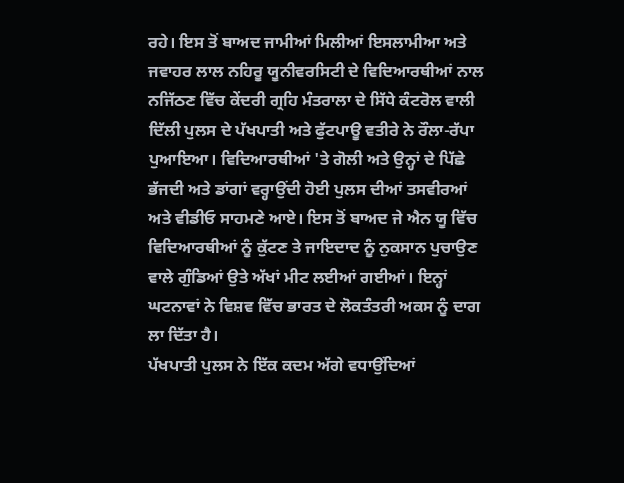ਰਹੇ। ਇਸ ਤੋਂ ਬਾਅਦ ਜਾਮੀਆਂ ਮਿਲੀਆਂ ਇਸਲਾਮੀਆ ਅਤੇ ਜਵਾਹਰ ਲਾਲ ਨਹਿਰੂ ਯੂਨੀਵਰਸਿਟੀ ਦੇ ਵਿਦਿਆਰਥੀਆਂ ਨਾਲ ਨਜਿੱਠਣ ਵਿੱਚ ਕੇਂਦਰੀ ਗ੍ਰਹਿ ਮੰਤਰਾਲਾ ਦੇ ਸਿੱਧੇ ਕੰਟਰੋਲ ਵਾਲੀ ਦਿੱਲੀ ਪੁਲਸ ਦੇ ਪੱਖਪਾਤੀ ਅਤੇ ਫੁੱਟਪਾਊ ਵਤੀਰੇ ਨੇ ਰੌਲਾ-ਰੱਪਾ ਪੁਆਇਆ। ਵਿਦਿਆਰਥੀਆਂ 'ਤੇ ਗੋਲੀ ਅਤੇ ਉਨ੍ਹਾਂ ਦੇ ਪਿੱਛੇ ਭੱਜਦੀ ਅਤੇ ਡਾਂਗਾਂ ਵਰ੍ਹਾਉਂਦੀ ਹੋਈ ਪੁਲਸ ਦੀਆਂ ਤਸਵੀਰਆਂ ਅਤੇ ਵੀਡੀਓ ਸਾਹਮਣੇ ਆਏ। ਇਸ ਤੋਂ ਬਾਅਦ ਜੇ ਐਨ ਯੂ ਵਿੱਚ ਵਿਦਿਆਰਥੀਆਂ ਨੂੰ ਕੁੱਟਣ ਤੇ ਜਾਇਦਾਦ ਨੂੰ ਨੁਕਸਾਨ ਪੁਚਾਉਣ ਵਾਲੇ ਗੁੰਡਿਆਂ ਉਤੇ ਅੱਖਾਂ ਮੀਟ ਲਈਆਂ ਗਈਆਂ। ਇਨ੍ਹਾਂ ਘਟਨਾਵਾਂ ਨੇ ਵਿਸ਼ਵ ਵਿੱਚ ਭਾਰਤ ਦੇ ਲੋਕਤੰਤਰੀ ਅਕਸ ਨੂੰ ਦਾਗ ਲਾ ਦਿੱਤਾ ਹੈ।
ਪੱਖਪਾਤੀ ਪੁਲਸ ਨੇ ਇੱਕ ਕਦਮ ਅੱਗੇ ਵਧਾਉਂਦਿਆਂ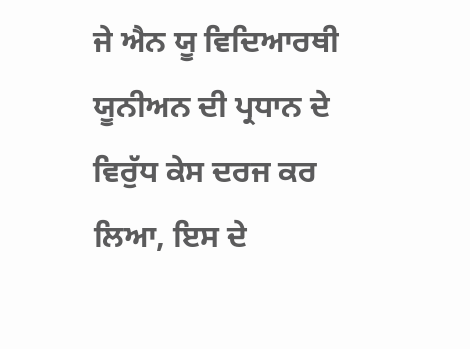ਜੇ ਐਨ ਯੂ ਵਿਦਿਆਰਥੀ ਯੂਨੀਅਨ ਦੀ ਪ੍ਰਧਾਨ ਦੇ ਵਿਰੁੱਧ ਕੇਸ ਦਰਜ ਕਰ ਲਿਆ, ਇਸ ਦੇ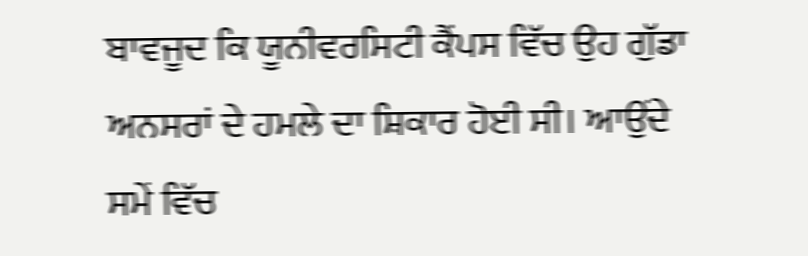ਬਾਵਜੂਦ ਕਿ ਯੂਨੀਵਰਸਿਟੀ ਕੈਂਪਸ ਵਿੱਚ ਉਹ ਗੁੱਡਾ ਅਨਸਰਾਂ ਦੇ ਹਮਲੇ ਦਾ ਸ਼ਿਕਾਰ ਹੋਈ ਸੀ। ਆਉਂਦੇ ਸਮੇਂ ਵਿੱਚ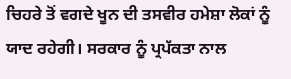ਚਿਹਰੇ ਤੋਂ ਵਗਦੇ ਖੂਨ ਦੀ ਤਸਵੀਰ ਹਮੇਸ਼ਾ ਲੋਕਾਂ ਨੂੰ ਯਾਦ ਰਹੇਗੀ। ਸਰਕਾਰ ਨੂੰ ਪ੍ਰਪੱਕਤਾ ਨਾਲ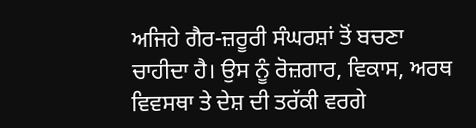ਅਜਿਹੇ ਗੈਰ-ਜ਼ਰੂਰੀ ਸੰਘਰਸ਼ਾਂ ਤੋਂ ਬਚਣਾ ਚਾਹੀਦਾ ਹੈ। ਉਸ ਨੂੰ ਰੋਜ਼ਗਾਰ, ਵਿਕਾਸ, ਅਰਥ ਵਿਵਸਥਾ ਤੇ ਦੇਸ਼ ਦੀ ਤਰੱਕੀ ਵਰਗੇ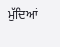ਮੁੱਦਿਆਂ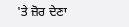'ਤੇ ਜ਼ੋਰ ਦੇਣਾ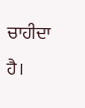ਚਾਹੀਦਾ ਹੈ।